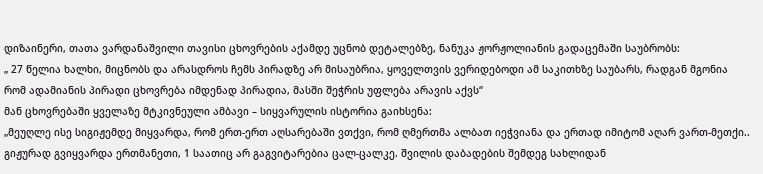დიზაინერი, თათა ვარდანაშვილი თავისი ცხოვრების აქამდე უცნობ დეტალებზე, ნანუკა ჟორჟოლიანის გადაცემაში საუბრობს:
„ 27 წელია ხალხი, მიცნობს და არასდროს ჩემს პირადზე არ მისაუბრია, ყოველთვის ვერიდებოდი ამ საკითხზე საუბარს, რადგან მგონია რომ ადამიანის პირადი ცხოვრება იმდენად პირადია, მასში შეჭრის უფლება არავის აქვს“
მან ცხოვრებაში ყველაზე მტკივნეული ამბავი – სიყვარულის ისტორია გაიხსენა:
„მეუღლე ისე სიგიჟემდე მიყვარდა, რომ ერთ-ერთ აღსარებაში ვთქვი, რომ ღმერთმა ალბათ იეჭვიანა და ერთად იმიტომ აღარ ვართ-მეთქი..
გიჟურად გვიყვარდა ერთმანეთი, 1 საათიც არ გაგვიტარებია ცალ-ცალკე. შვილის დაბადების შემდეგ სახლიდან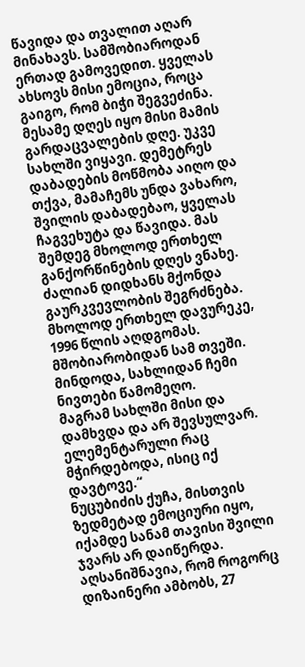წავიდა და თვალით აღარ მინახავს. სამშობიაროდან ერთად გამოვედით. ყველას ახსოვს მისი ემოცია, როცა გაიგო, რომ ბიჭი შეგვეძინა. მესამე დღეს იყო მისი მამის გარდაცვალების დღე. უკვე სახლში ვიყავი. დემეტრეს დაბადების მოწმობა აიღო და თქვა, მამაჩემს უნდა ვახარო, შვილის დაბადებაო, ყველას ჩაგვეხუტა და წავიდა. მას შემდეგ მხოლოდ ერთხელ განქორწინების დღეს ვნახე.
ძალიან დიდხანს მქონდა გაურკვევლობის შეგრძნება. მხოლოდ ერთხელ დავურეკე, 1996 წლის აღდგომას. მშობიარობიდან სამ თვეში. მინდოდა, სახლიდან ჩემი ნივთები წამომეღო.
მაგრამ სახლში მისი და დამხვდა და არ შევსულვარ. ელემენტარული რაც მჭირდებოდა, ისიც იქ დავტოვე.“
ნუცუბიძის ქუჩა, მისთვის ზედმეტად ემოციური იყო, იქამდე სანამ თავისი შვილი ჯვარს არ დაიწერდა. აღსანიშნავია, რომ როგორც დიზაინერი ამბობს, 27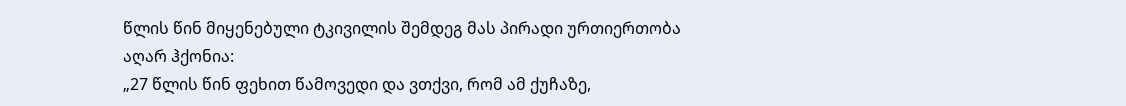წლის წინ მიყენებული ტკივილის შემდეგ მას პირადი ურთიერთობა აღარ ჰქონია:
„27 წლის წინ ფეხით წამოვედი და ვთქვი, რომ ამ ქუჩაზე,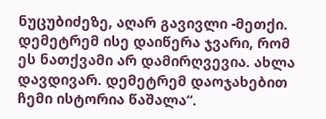ნუცუბიძეზე, აღარ გავივლი -მეთქი. დემეტრემ ისე დაიწერა ჯვარი, რომ ეს ნათქვამი არ დამირღვევია. ახლა დავდივარ. დემეტრემ დაოჯახებით ჩემი ისტორია წაშალა“.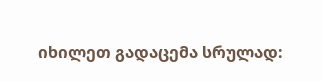იხილეთ გადაცემა სრულად: